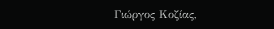Γιώργος Κοζίας,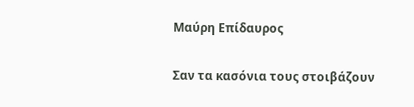Μαύρη Επίδαυρος

Σαν τα κασόνια τους στοιβάζουν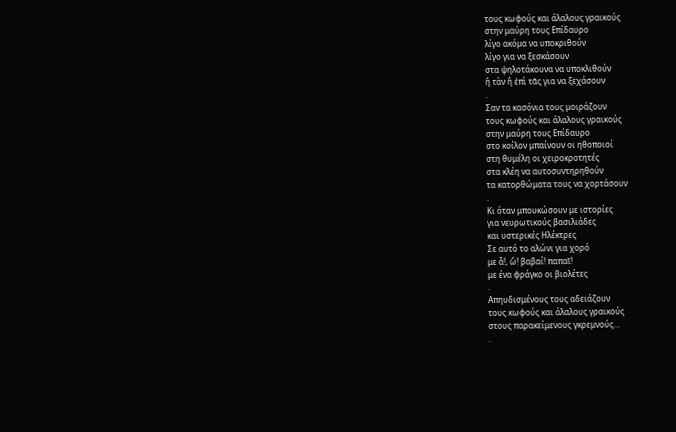τους κωφούς και άλαλους γραικούς
στην μαύρη τους Επίδαυρο
λίγο ακόμα να υποκριθούν
λίγο για να ξεσκάσουν
στα ψηλοτάκουνα να υποκλιθούν
ἢ τὰν ἢ ἐπὶ τᾶς για να ξεχάσουν
.
Σαν τα κασόνια τους μοιράζουν
τους κωφούς και άλαλους γραικούς
στην μαύρη τους Επίδαυρο
στο κοίλον μπαίνουν οι ηθοποιοί
στη θυμέλη οι χειροκροτητές
στα κλέη να αυτοσυντηρηθούν
τα κατορθώματα τους να χορτάσουν
.
Κι όταν μπουκώσουν με ιστορίες
για νευρωτικούς βασιλιάδες
και υστερικές Ηλέκτρες
Σε αυτό το αλώνι για χορό
με ἆ!, ὤ! βαβαί! παπαῖ!
με ένα φράγκο οι βιολέτες
.
Απηυδισμένους τους αδειάζουν
τους κωφούς και άλαλους γραικούς
στους παρακείμενους γκρεμνούς…
.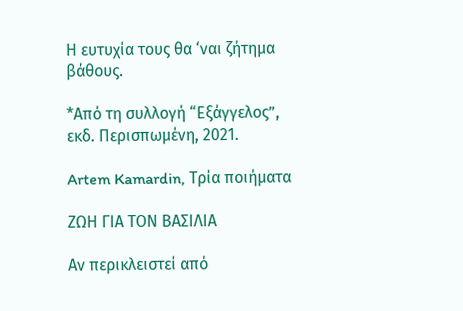Η ευτυχία τους θα ‘ναι ζήτημα βάθους.

*Από τη συλλογή “Εξάγγελος”, εκδ. Περισπωμένη, 2021.

Artem Kamardin, Τρία ποιήματα

ΖΩΗ ΓΙΑ ΤΟΝ ΒΑΣΙΛΙΑ

Αν περικλειστεί από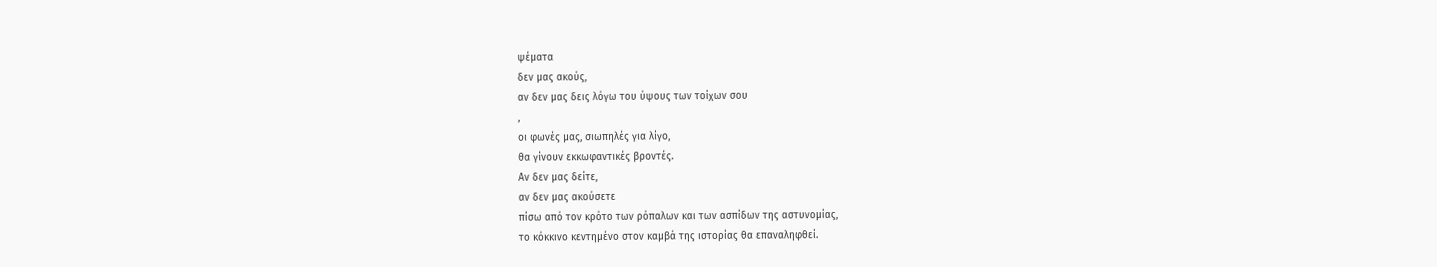ψέματα
δεν μας ακούς,
αν δεν μας δεις λόγω του ύψους των τοίχων σου
,
οι φωνές μας, σιωπηλές για λίγο,
θα γίνουν εκκωφαντικές βροντές.
Αν δεν μας δείτε,
αν δεν μας ακούσετε
πίσω από τον κρότο των ρόπαλων και των ασπίδων της αστυνομίας,
το κόκκινο κεντημένο στον καμβά της ιστορίας θα επαναληφθεί.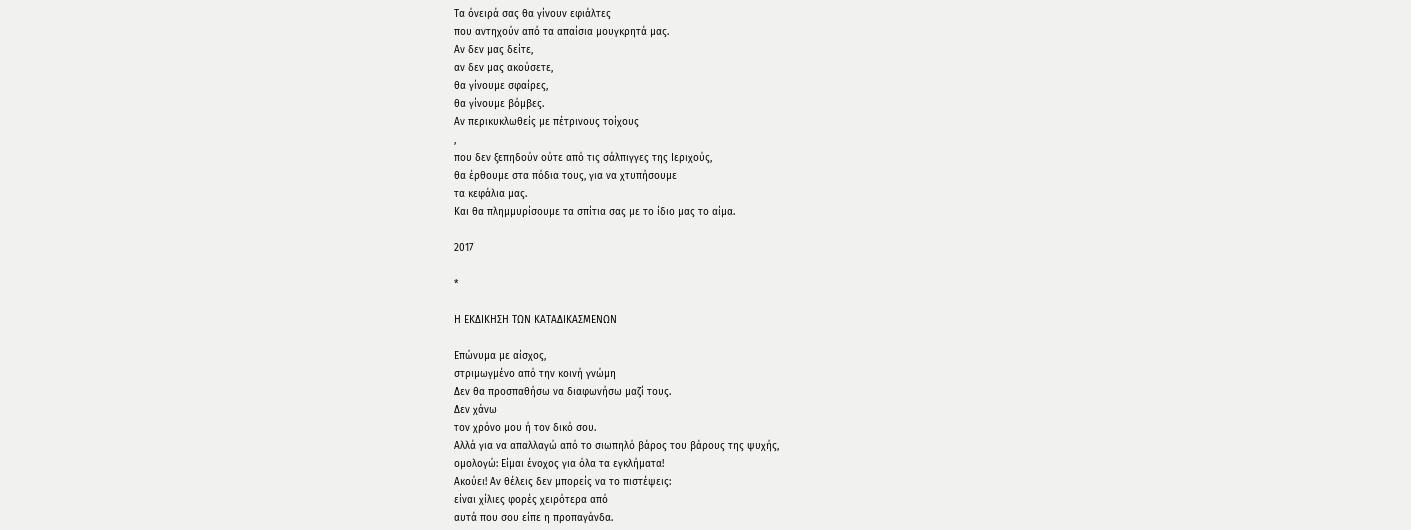Τα όνειρά σας θα γίνουν εφιάλτες
που αντηχούν από τα απαίσια μουγκρητά μας.
Αν δεν μας δείτε,
αν δεν μας ακούσετε,
θα γίνουμε σφαίρες,
θα γίνουμε βόμβες.
Αν περικυκλωθείς με πέτρινους τοίχους
,
που δεν ξεπηδούν ούτε από τις σάλπιγγες της Ιεριχούς,
θα έρθουμε στα πόδια τους, για να χτυπήσουμε
τα κεφάλια μας.
Και θα πλημμυρίσουμε τα σπίτια σας με το ίδιο μας το αίμα.

2017

*

Η ΕΚΔΙΚΗΣΗ ΤΩΝ ΚΑΤΑΔΙΚΑΣΜΕΝΩΝ

Επώνυμα με αίσχος,
στριμωγμένο από την κοινή γνώμη
Δεν θα προσπαθήσω να διαφωνήσω μαζί τους.
Δεν χάνω
τον χρόνο μου ή τον δικό σου.
Αλλά για να απαλλαγώ από το σιωπηλό βάρος του βάρους της ψυχής,
ομολογώ: Είμαι ένοχος για όλα τα εγκλήματα!
Ακούει! Αν θέλεις δεν μπορείς να το πιστέψεις:
είναι χίλιες φορές χειρότερα από
αυτά που σου είπε η προπαγάνδα.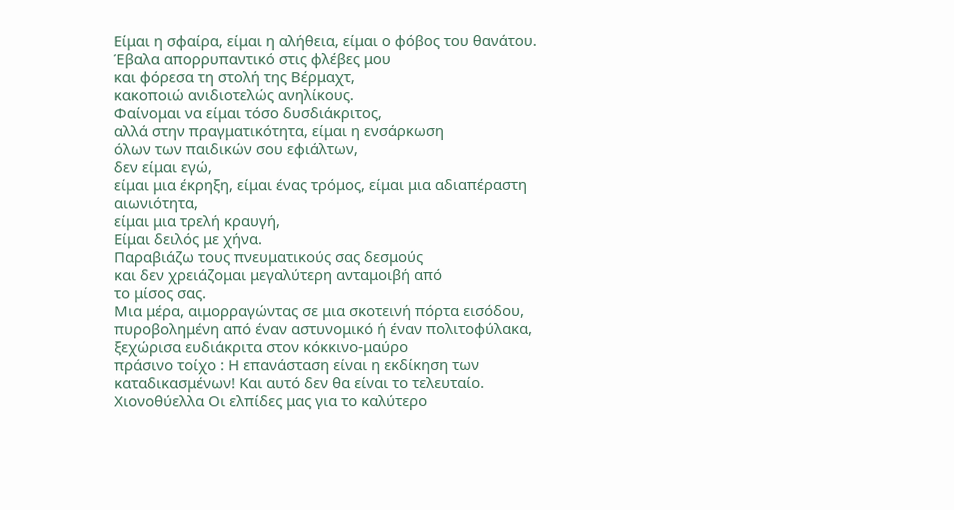Είμαι η σφαίρα, είμαι η αλήθεια, είμαι ο φόβος του θανάτου.
Έβαλα απορρυπαντικό στις φλέβες μου
και φόρεσα τη στολή της Βέρμαχτ,
κακοποιώ ανιδιοτελώς ανηλίκους.
Φαίνομαι να είμαι τόσο δυσδιάκριτος,
αλλά στην πραγματικότητα, είμαι η ενσάρκωση
όλων των παιδικών σου εφιάλτων,
δεν είμαι εγώ,
είμαι μια έκρηξη, είμαι ένας τρόμος, είμαι μια αδιαπέραστη αιωνιότητα,
είμαι μια τρελή κραυγή,
Είμαι δειλός με χήνα.
Παραβιάζω τους πνευματικούς σας δεσμούς
και δεν χρειάζομαι μεγαλύτερη ανταμοιβή από
το μίσος σας.
Μια μέρα, αιμορραγώντας σε μια σκοτεινή πόρτα εισόδου,
πυροβολημένη από έναν αστυνομικό ή έναν πολιτοφύλακα, ξεχώρισα ευδιάκριτα στον κόκκινο-μαύρο
πράσινο τοίχο : Η επανάσταση είναι η εκδίκηση των καταδικασμένων! Και αυτό δεν θα είναι το τελευταίο. Χιονοθύελλα Οι ελπίδες μας για το καλύτερο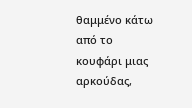θαμμένο κάτω από το κουφάρι μιας αρκούδας,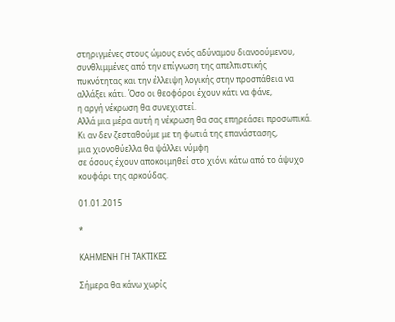στηριγμένες στους ώμους ενός αδύναμου διανοούμενου, συνθλιμμένες από την επίγνωση της απελπιστικής πυκνότητας και την έλλειψη λογικής στην προσπάθεια να αλλάξει κάτι. Όσο οι θεοφόροι έχουν κάτι να φάνε,
η αργή νέκρωση θα συνεχιστεί.
Αλλά μια μέρα αυτή η νέκρωση θα σας επηρεάσει προσωπικά.
Κι αν δεν ζεσταθούμε με τη φωτιά της επανάστασης,
μια χιονοθύελλα θα ψάλλει νύμφη
σε όσους έχουν αποκοιμηθεί στο χιόνι κάτω από το άψυχο κουφάρι της αρκούδας.

01.01.2015

*

ΚΑΗΜΕΝΗ ΓΗ ΤΑΚΤΙΚΕΣ

Σήμερα θα κάνω χωρίς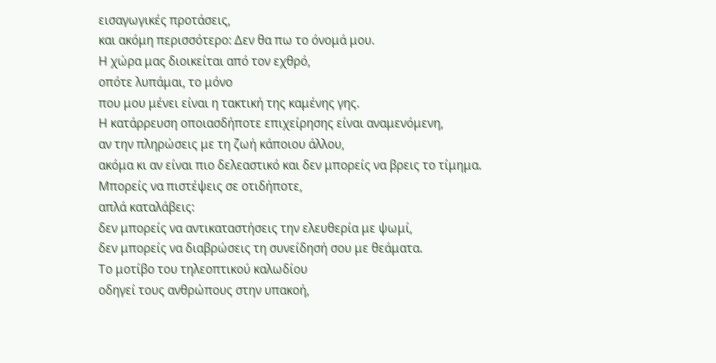εισαγωγικές προτάσεις,
και ακόμη περισσότερο: Δεν θα πω το όνομά μου.
Η χώρα μας διοικείται από τον εχθρό,
οπότε λυπάμαι, το μόνο
που μου μένει είναι η τακτική της καμένης γης.
Η κατάρρευση οποιασδήποτε επιχείρησης είναι αναμενόμενη,
αν την πληρώσεις με τη ζωή κάποιου άλλου,
ακόμα κι αν είναι πιο δελεαστικό και δεν μπορείς να βρεις το τίμημα.
Μπορείς να πιστέψεις σε οτιδήποτε,
απλά καταλάβεις:
δεν μπορείς να αντικαταστήσεις την ελευθερία με ψωμί,
δεν μπορείς να διαβρώσεις τη συνείδησή σου με θεάματα.
Το μοτίβο του τηλεοπτικού καλωδίου
οδηγεί τους ανθρώπους στην υπακοή,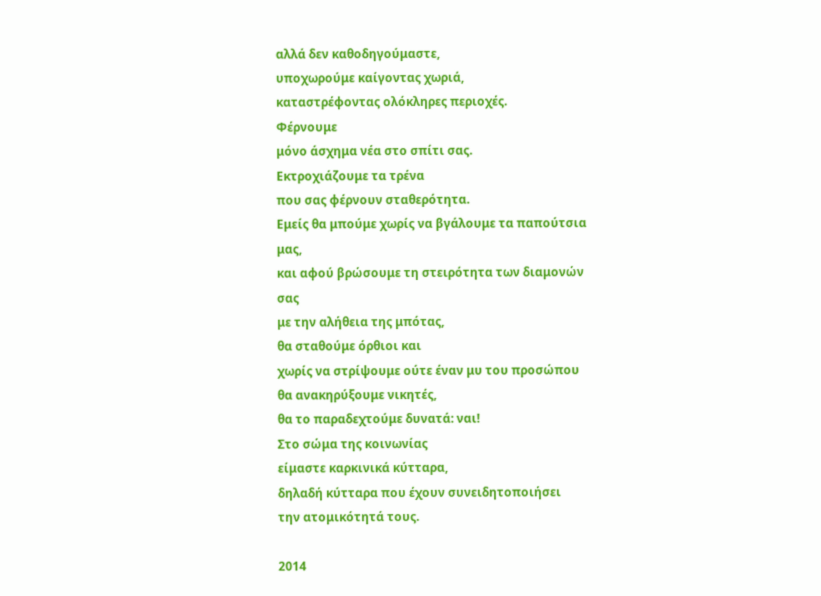αλλά δεν καθοδηγούμαστε,
υποχωρούμε καίγοντας χωριά,
καταστρέφοντας ολόκληρες περιοχές.
Φέρνουμε
μόνο άσχημα νέα στο σπίτι σας.
Εκτροχιάζουμε τα τρένα
που σας φέρνουν σταθερότητα.
Εμείς θα μπούμε χωρίς να βγάλουμε τα παπούτσια μας,
και αφού βρώσουμε τη στειρότητα των διαμονών σας
με την αλήθεια της μπότας,
θα σταθούμε όρθιοι και
χωρίς να στρίψουμε ούτε έναν μυ του προσώπου
θα ανακηρύξουμε νικητές,
θα το παραδεχτούμε δυνατά: ναι!
Στο σώμα της κοινωνίας
είμαστε καρκινικά κύτταρα,
δηλαδή κύτταρα που έχουν συνειδητοποιήσει
την ατομικότητά τους.

2014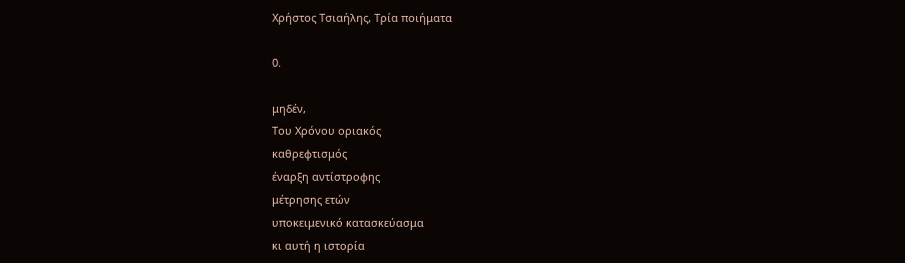Χρήστος Τσιαήλης, Τρία ποιήματα

0.

μηδέν,
Του Χρόνου οριακός
καθρεφτισμός
έναρξη αντίστροφης
μέτρησης ετών
υποκειμενικό κατασκεύασμα
κι αυτή η ιστορία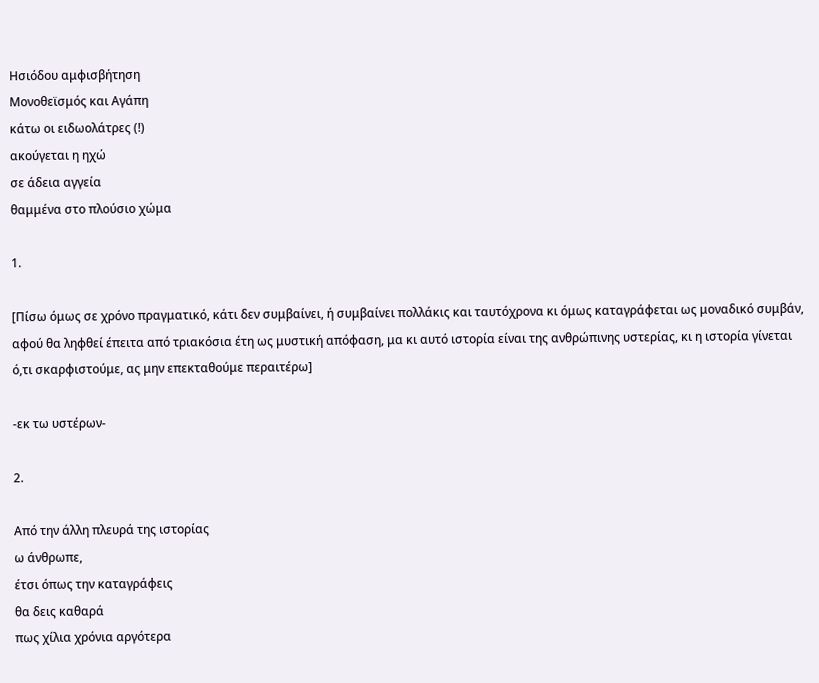Ησιόδου αμφισβήτηση
Μονοθεϊσμός και Αγάπη
κάτω οι ειδωολάτρες (!)
ακούγεται η ηχώ
σε άδεια αγγεία
θαμμένα στο πλούσιο χώμα

1.

[Πίσω όμως σε χρόνο πραγματικό, κάτι δεν συμβαίνει, ή συμβαίνει πολλάκις και ταυτόχρονα κι όμως καταγράφεται ως μοναδικό συμβάν, αφού θα ληφθεί έπειτα από τριακόσια έτη ως μυστική απόφαση, μα κι αυτό ιστορία είναι της ανθρώπινης υστερίας, κι η ιστορία γίνεται ό,τι σκαρφιστούμε, ας μην επεκταθούμε περαιτέρω]

-εκ τω υστέρων-

2.

Από την άλλη πλευρά της ιστορίας
ω άνθρωπε,
έτσι όπως την καταγράφεις
θα δεις καθαρά
πως χίλια χρόνια αργότερα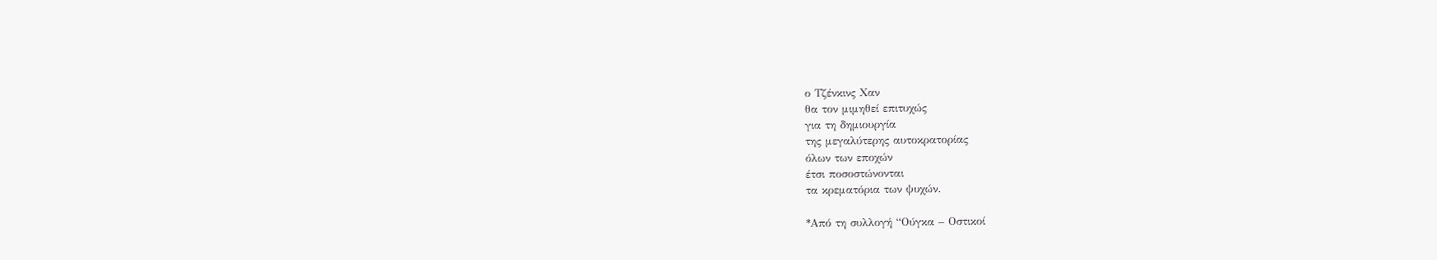ο Τζένκινς Χαν
θα τον μιμηθεί επιτυχώς
για τη δημιουργία
της μεγαλύτερης αυτοκρατορίας
όλων των εποχών
έτσι ποσοστώνονται
τα κρεματόρια των ψυχών.

*Από τη συλλογή “Ούγκα – Οστικοί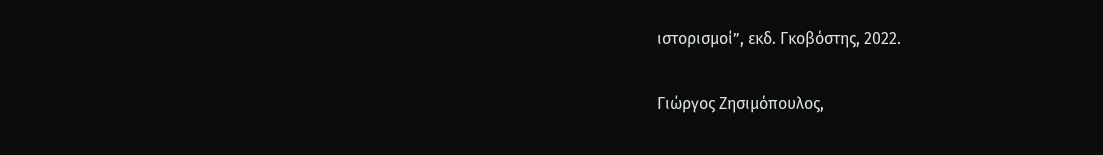ιστορισμοί”, εκδ. Γκοβόστης, 2022.

Γιώργος Ζησιμόπουλος,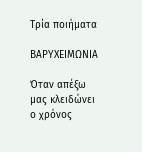Τρία ποιήματα

ΒΑΡΥΧΕΙΜΩΝΙΑ

Όταν απέξω μας κλειδώνει ο χρόνος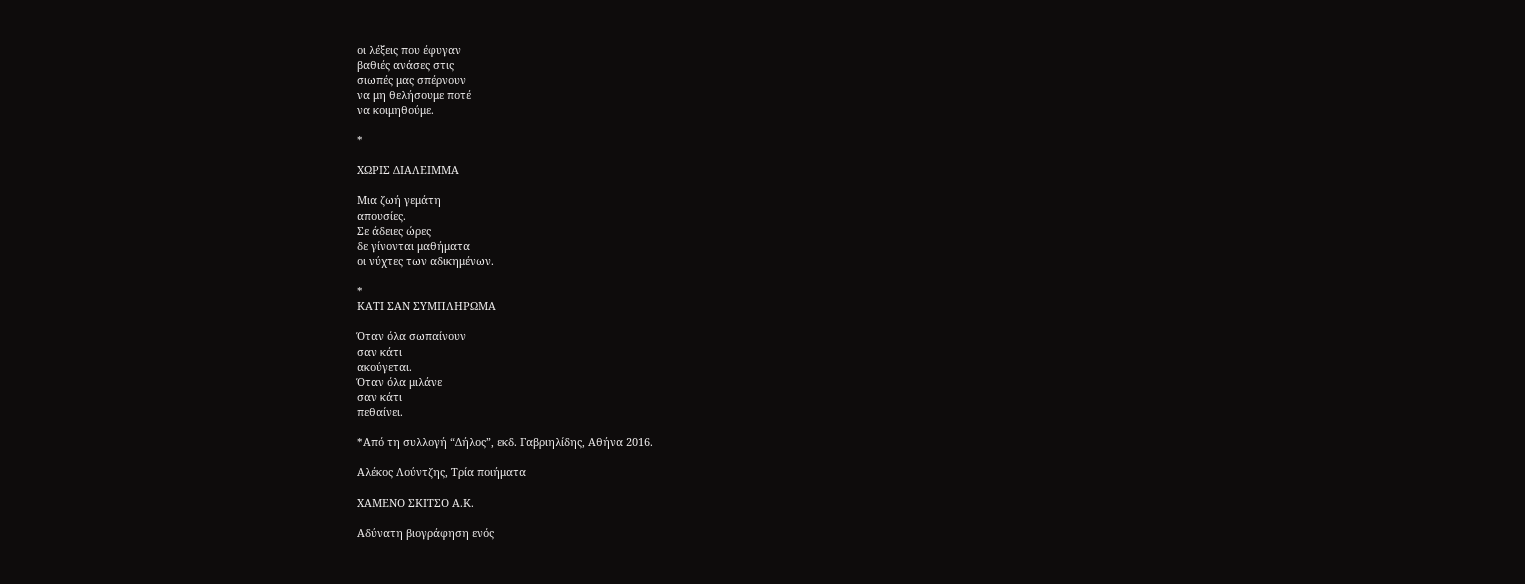οι λέξεις που έφυγαν
βαθιές ανάσες στις
σιωπές μας σπέρνουν
να μη θελήσουμε ποτέ
να κοιμηθούμε.

*

ΧΩΡΙΣ ΔΙΑΛΕΙΜΜΑ

Μια ζωή γεμάτη
απουσίες.
Σε άδειες ώρες
δε γίνονται μαθήματα
οι νύχτες των αδικημένων.

*
ΚΑΤΙ ΣΑΝ ΣΥΜΠΛΗΡΩΜΑ

Όταν όλα σωπαίνουν
σαν κάτι
ακούγεται.
Όταν όλα μιλάνε
σαν κάτι
πεθαίνει.

*Από τη συλλογή “Δήλος”, εκδ. Γαβριηλίδης, Αθήνα 2016.

Αλέκος Λούντζης, Τρία ποιήματα

ΧΑΜΕΝΟ ΣΚΙΤΣΟ Α.Κ.

Αδύνατη βιογράφηση ενός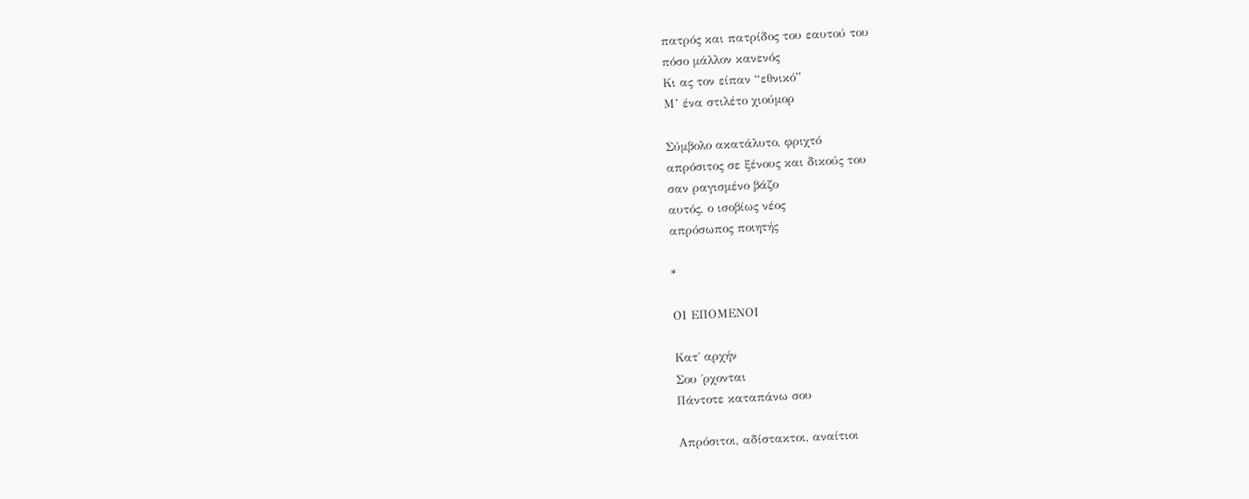πατρός και πατρίδος του εαυτού του
πόσο μάλλον κανενός
Κι ας τον είπαν “εθνικό”
Μ’ ένα στιλέτο χιούμορ

Σύμβολο ακατάλυτο, φριχτό
απρόσιτος σε ξένους και δικούς του
σαν ραγισμένο βάζο
αυτός, ο ισοβίως νέος
απρόσωπος ποιητής

*

ΟΙ ΕΠΟΜΕΝΟΙ

Κατ΄ αρχήν
Σου ΄ρχονται
Πάντοτε καταπάνω σου

Απρόσιτοι, αδίστακτοι, αναίτιοι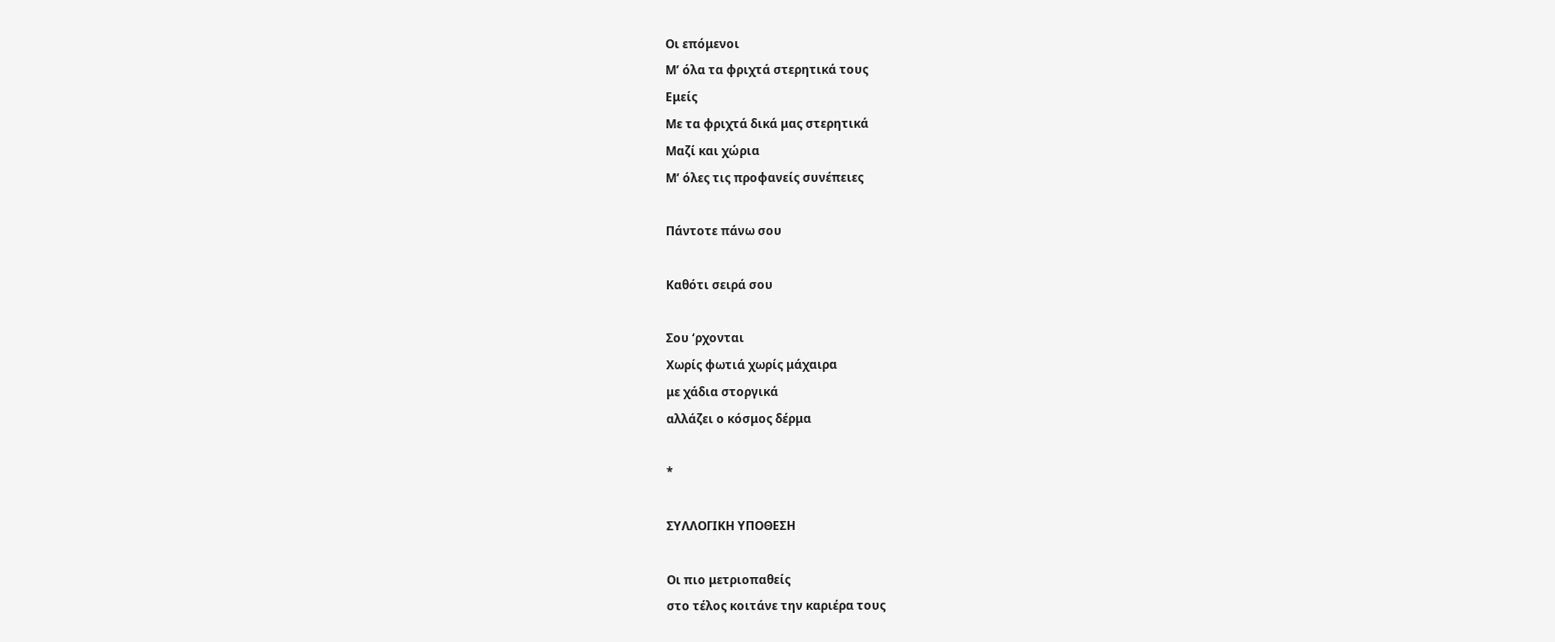Οι επόμενοι
Μ’ όλα τα φριχτά στερητικά τους
Εμείς
Με τα φριχτά δικά μας στερητικά
Μαζί και χώρια
Μ’ όλες τις προφανείς συνέπειες

Πάντοτε πάνω σου

Καθότι σειρά σου

Σου ‘ρχονται
Χωρίς φωτιά χωρίς μάχαιρα
με χάδια στοργικά
αλλάζει ο κόσμος δέρμα

*

ΣΥΛΛΟΓΙΚΗ ΥΠΟΘΕΣΗ

Οι πιο μετριοπαθείς
στο τέλος κοιτάνε την καριέρα τους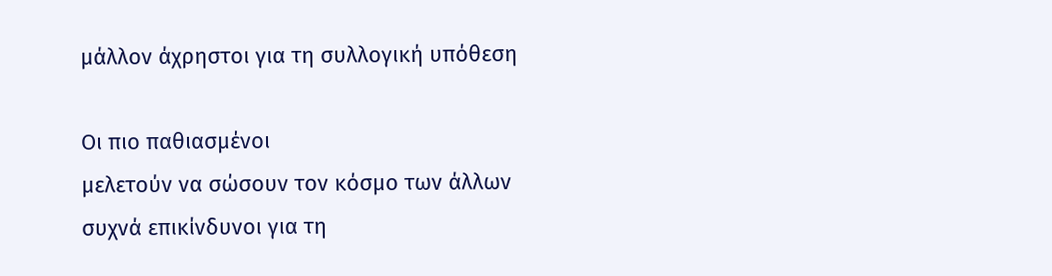μάλλον άχρηστοι για τη συλλογική υπόθεση

Οι πιο παθιασμένοι
μελετούν να σώσουν τον κόσμο των άλλων
συχνά επικίνδυνοι για τη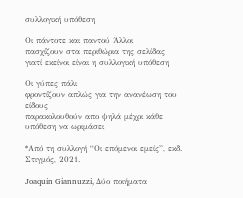συλλογική υπόθεση

Οι πάντοτε και παντού Άλλοι
πασχίζουν στα περιθώρια της σελίδας
γιατί εκείνοι είναι η συλλογική υπόθεση

Οι γύπες πάλι
φροντίζουν απλώς για την ανανέωση του είδους
παρακολουθούν απο ψηλά μέχρι κάθε υπόθεση να ωριμάσει

*Από τη συλλογή “Οι επόμενοι εμείς”, εκδ. Στιγμός, 2021.

Joaquin Giannuzzi, Δύο ποιήματα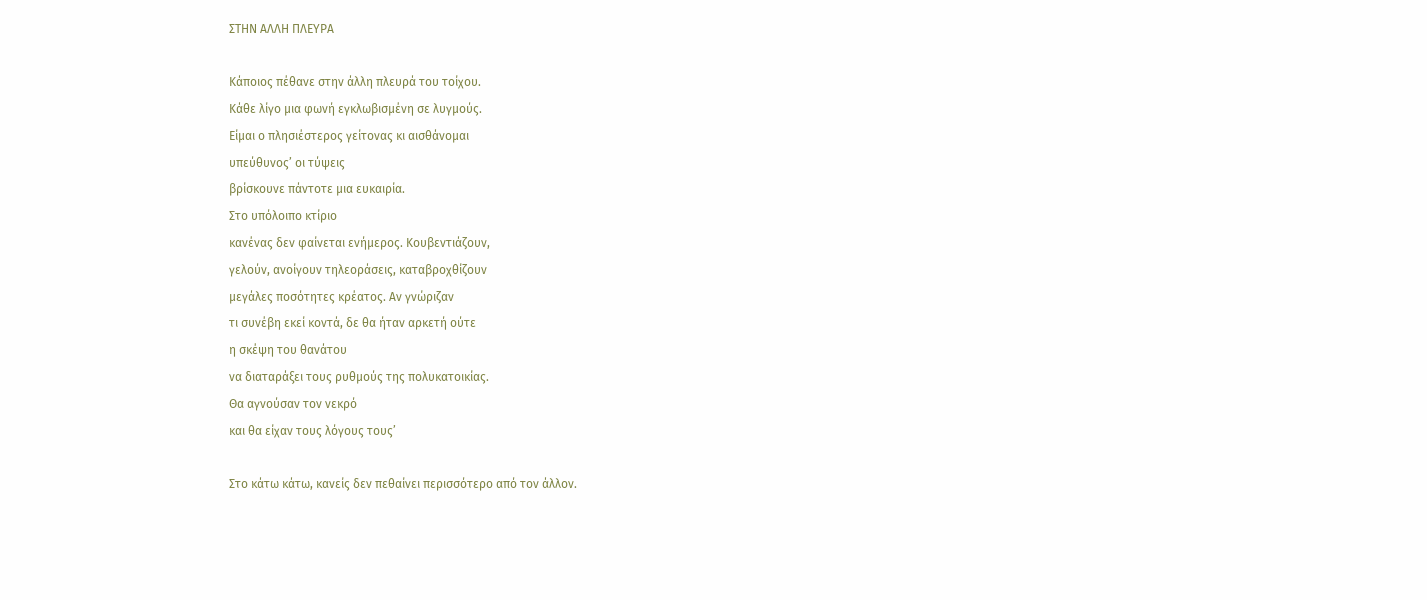ΣΤΗΝ ΑΛΛΗ ΠΛΕΥΡΑ

Κάποιος πέθανε στην άλλη πλευρά του τοίχου.
Κάθε λίγο μια φωνή εγκλωβισμένη σε λυγμούς.
Είμαι ο πλησιέστερος γείτονας κι αισθάνομαι
υπεύθυνος’ οι τύψεις
βρίσκουνε πάντοτε μια ευκαιρία.
Στο υπόλοιπο κτίριο
κανένας δεν φαίνεται ενήμερος. Κουβεντιάζουν,
γελούν, ανοίγουν τηλεοράσεις, καταβροχθίζουν
μεγάλες ποσότητες κρέατος. Αν γνώριζαν
τι συνέβη εκεί κοντά, δε θα ήταν αρκετή ούτε
η σκέψη του θανάτου
να διαταράξει τους ρυθμούς της πολυκατοικίας.
Θα αγνούσαν τον νεκρό
και θα είχαν τους λόγους τους’

Στο κάτω κάτω, κανείς δεν πεθαίνει περισσότερο από τον άλλον.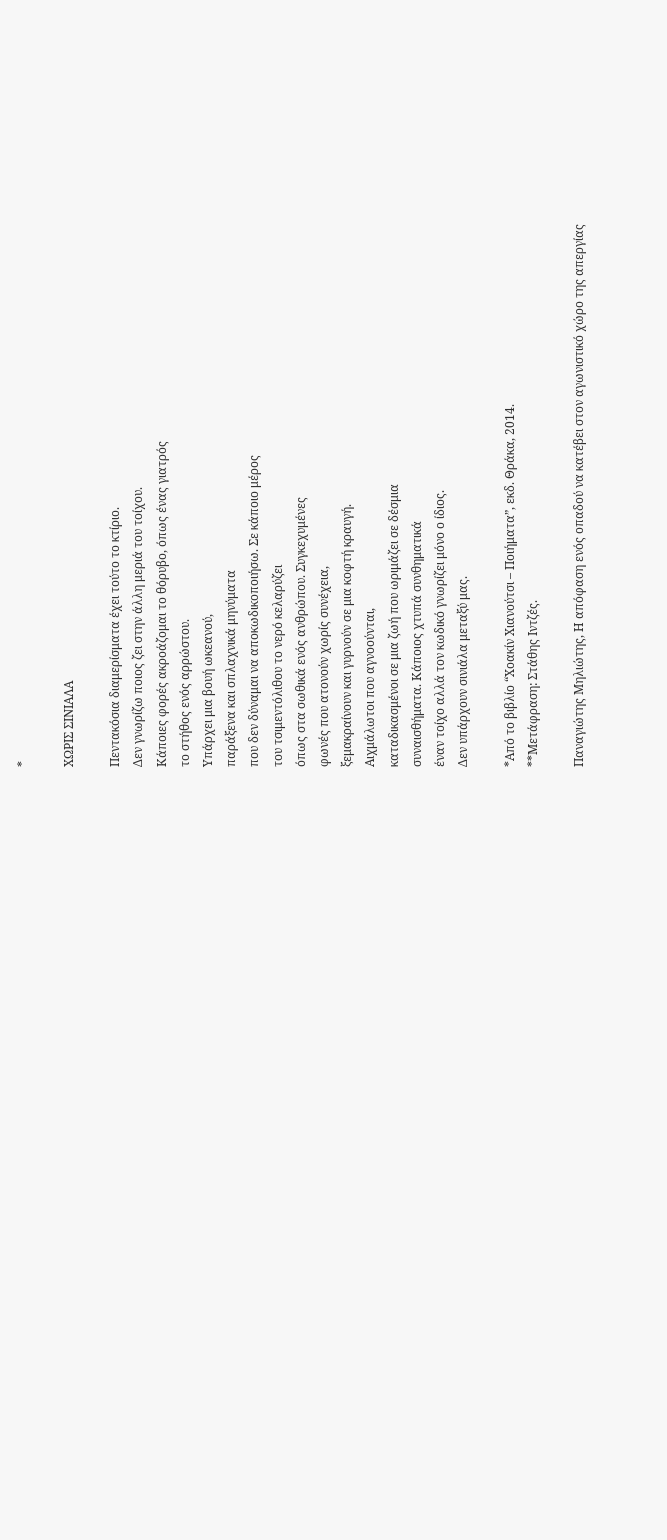*

ΧΩΡΙΣ ΣΙΝΙΑΛΑ

Πεντακόσια διαμερίσματα έχει τούτο το κτίριο.
Δεν γνωρίζω ποιος ζει στην άλλη μεριά του τοίχου.
Κάποιες φορές ακροάζομαι το θόρυβο, όπως ένας γιατρός
το στήθος ενός αρρώστου.
Υπάρχει μια βουή ωκεανού,
παράξενα και σπλαχνικά μηνύματα
που δεν δύναμαι να αποκωδικοποιήσω. Σε κάποιο μέρος
του τσιμεντόλιθου το νερό κελαρύζει
όπως στα σωθικά ενός ανθρώπου. Συγκεχυμένες
φωνές που ατονούν χωρίς συνέχεια,
ξεμακραίνουν και γυρνούν σε μια κοφτή κραυγή.
Αιχμάλωτοι που αγνοούνται,
καταδικασμένοι σε μια ζωή που ωριμάζει σε δέσμια
συναισθήματα. Κάποιος χτυπά συνθηματικά
έναν τοίχο αλλά τον κωδικό γνωρίζει μόνο ο ίδιος.
Δεν υπάρχουν σινιάλα μεταξύ μας.

*Από το βιβλίο “Χοακίν Χιανούτσι – Ποιήματα”, εκδ. Θράκα, 2014.
**Μετάφραση: Στάθης Ιντζές.

Παναγιώτης Μηλιώτης, Η απόφαση ενός οπαδού να κατέβει στον αγωνιστικό χώρο της απεργίας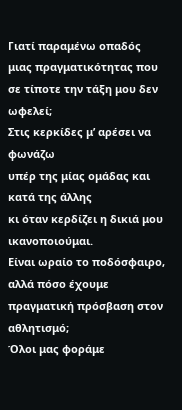Γιατί παραμένω οπαδός
μιας πραγματικότητας που σε τίποτε την τάξη μου δεν ωφελεί;
Στις κερκίδες μ’ αρέσει να φωνάζω
υπέρ της μίας ομάδας και κατά της άλλης
κι όταν κερδίζει η δικιά μου ικανοποιούμαι.
Είναι ωραίο το ποδόσφαιρο,
αλλά πόσο έχουμε πραγματική πρόσβαση στον αθλητισμό;
Όλοι μας φοράμε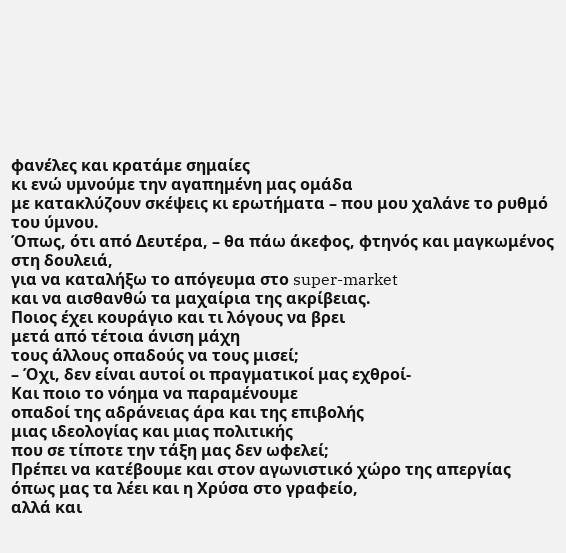φανέλες και κρατάμε σημαίες
κι ενώ υμνούμε την αγαπημένη μας ομάδα
με κατακλύζουν σκέψεις κι ερωτήματα – που μου χαλάνε το ρυθμό του ύμνου.
Όπως, ότι από Δευτέρα, – θα πάω άκεφος, φτηνός και μαγκωμένος στη δουλειά,
για να καταλήξω το απόγευμα στο super-market
και να αισθανθώ τα μαχαίρια της ακρίβειας.
Ποιος έχει κουράγιο και τι λόγους να βρει
μετά από τέτοια άνιση μάχη
τους άλλους οπαδούς να τους μισεί;
– Όχι, δεν είναι αυτοί οι πραγματικοί μας εχθροί-
Και ποιο το νόημα να παραμένουμε
οπαδοί της αδράνειας άρα και της επιβολής
μιας ιδεολογίας και μιας πολιτικής
που σε τίποτε την τάξη μας δεν ωφελεί;
Πρέπει να κατέβουμε και στον αγωνιστικό χώρο της απεργίας
όπως μας τα λέει και η Χρύσα στο γραφείο,
αλλά και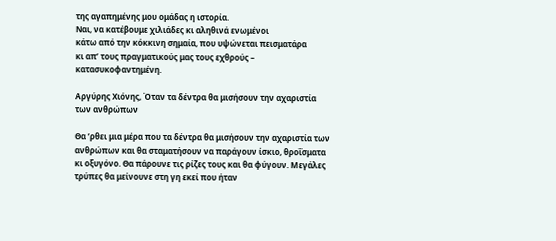της αγαπημένης μου ομάδας η ιστορία.
Ναι, να κατέβουμε χιλιάδες κι αληθινά ενωμένοι
κάτω από την κόκκινη σημαία, που υψώνεται πεισματάρα
κι απ’ τους πραγματικούς μας τους εχθρούς – κατασυκοφαντημένη.

Αργύρης Χιόνης, Όταν τα δέντρα θα μισήσουν την αχαριστία των ανθρώπων

Θα ’ρθει μια μέρα που τα δέντρα θα μισήσουν την αχαριστία των ανθρώπων και θα σταματήσουν να παράγουν ίσκιο, θροΐσματα κι οξυγόνο. Θα πάρουνε τις ρίζες τους και θα φύγουν. Μεγάλες τρύπες θα μείνουνε στη γη εκεί που ήταν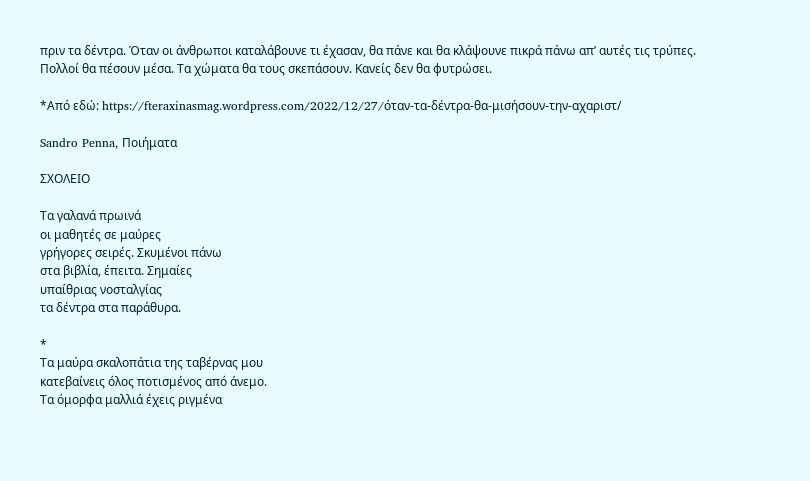πριν τα δέντρα. Όταν οι άνθρωποι καταλάβουνε τι έχασαν, θα πάνε και θα κλάψουνε πικρά πάνω απ’ αυτές τις τρύπες. Πολλοί θα πέσουν μέσα. Τα χώματα θα τους σκεπάσουν. Κανείς δεν θα φυτρώσει.

*Από εδώ: https://fteraxinasmag.wordpress.com/2022/12/27/όταν-τα-δέντρα-θα-μισήσουν-την-αχαριστ/

Sandro Penna, Ποιήματα

ΣΧΟΛΕΙΟ

Τα γαλανά πρωινά
οι μαθητές σε μαύρες
γρήγορες σειρές. Σκυμένοι πάνω
στα βιβλία, έπειτα. Σημαίες
υπαίθριας νοσταλγίας
τα δέντρα στα παράθυρα.

*
Τα μαύρα σκαλοπάτια της ταβέρνας μου
κατεβαίνεις όλος ποτισμένος από άνεμο.
Τα όμορφα μαλλιά έχεις ριγμένα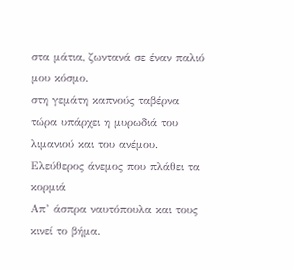στα μάτια, ζωντανά σε έναν παλιό μου κόσμο.
στη γεμάτη καπνούς ταβέρνα
τώρα υπάρχει η μυρωδιά του λιμανιού και του ανέμου.
Ελεύθερος άνεμος που πλάθει τα κορμιά
Απ’ άσπρα ναυτόπουλα και τους κινεί το βήμα.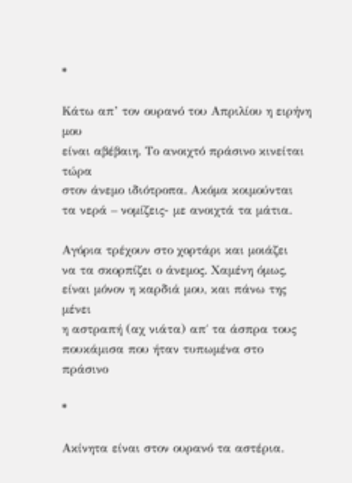*

Κάτω απ’ τον ουρανό του Απριλίου η ειρήνη μου
είναι αβέβαιη. Το ανοιχτό πράσινο κινείται τώρα
στον άνεμο ιδιότροπα. Ακόμα κοιμούνται
τα νερά – νομίζεις- με ανοιχτά τα μάτια.

Αγόρια τρέχουν στο χορτάρι και μοιάζει
να τα σκορπίζει ο άνεμος. Χαμένη όμως,
είναι μόνον η καρδιά μου, και πάνω της μένει
η αστραπή (αχ νιάτα) απ΄ τα άσπρα τους
πουκάμισα που ήταν τυπωμένα στο πράσινο

*

Ακίνητα είναι στον ουρανό τα αστέρια.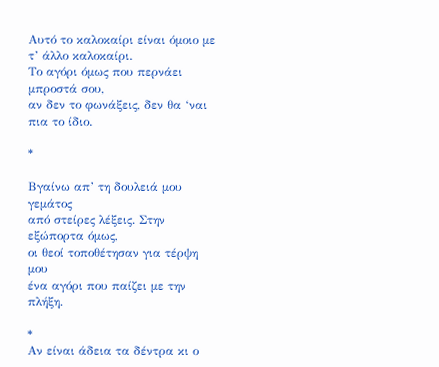Αυτό το καλοκαίρι είναι όμοιο με τ’ άλλο καλοκαίρι.
Το αγόρι όμως που περνάει μπροστά σου,
αν δεν το φωνάξεις, δεν θα ‘ναι πια το ίδιο.

*

Βγαίνω απ’ τη δουλειά μου γεμάτος
από στείρες λέξεις. Στην εξώπορτα όμως,
οι θεοί τοποθέτησαν για τέρψη μου
ένα αγόρι που παίζει με την πλήξη.

*
Αν είναι άδεια τα δέντρα κι ο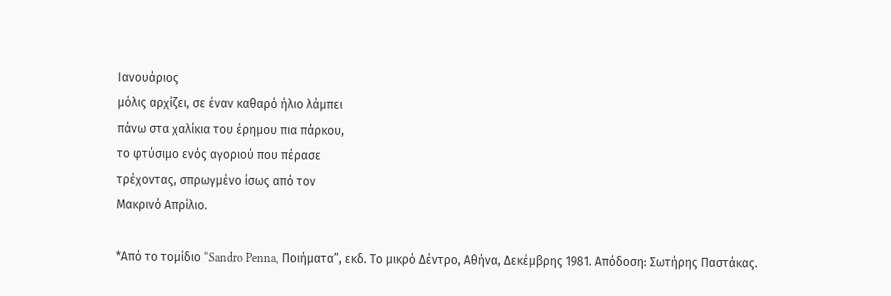Ιανουάριος
μόλις αρχίζει, σε έναν καθαρό ήλιο λάμπει
πάνω στα χαλίκια του έρημου πια πάρκου,
το φτύσιμο ενός αγοριού που πέρασε
τρέχοντας, σπρωγμένο ίσως από τον
Μακρινό Απρίλιο.

*Από το τομίδιο “Sandro Penna, Ποιήματα”, εκδ. Το μικρό Δέντρο, Αθήνα, Δεκέμβρης 1981. Απόδοση: Σωτήρης Παστάκας.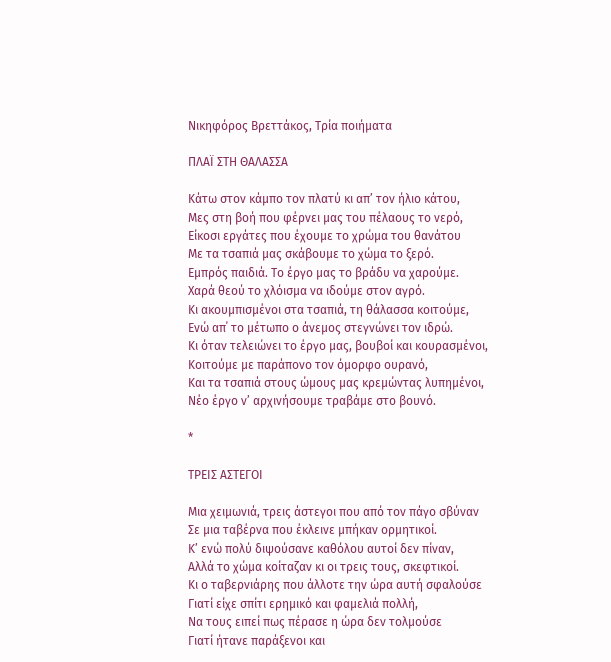Νικηφόρος Βρεττάκος, Τρία ποιήματα

ΠΛΑΪ ΣΤΗ ΘΑΛΑΣΣΑ

Κάτω στον κάμπο τον πλατύ κι απ’ τον ήλιο κάτου,
Μες στη βοή που φέρνει μας του πέλαους το νερό,
Είκοσι εργάτες που έχουμε το χρώμα του θανάτου
Με τα τσαπιά μας σκάβουμε το χώμα το ξερό.
Εμπρός παιδιά. Το έργο μας το βράδυ να χαρούμε.
Χαρά θεού το χλόισμα να ιδούμε στον αγρό.
Κι ακουμπισμένοι στα τσαπιά, τη θάλασσα κοιτούμε,
Ενώ απ΄ το μέτωπο ο άνεμος στεγνώνει τον ιδρώ.
Κι όταν τελειώνει το έργο μας, βουβοί και κουρασμένοι,
Κοιτούμε με παράπονο τον όμορφο ουρανό,
Και τα τσαπιά στους ώμους μας κρεμώντας λυπημένοι,
Νέο έργο ν’ αρχινήσουμε τραβάμε στο βουνό.

*

ΤΡΕΙΣ ΑΣΤΕΓΟΙ

Μια χειμωνιά, τρεις άστεγοι που από τον πάγο σβύναν
Σε μια ταβέρνα που έκλεινε μπήκαν ορμητικοί.
Κ’ ενώ πολύ διψούσανε καθόλου αυτοί δεν πίναν,
Αλλά το χώμα κοίταζαν κι οι τρεις τους, σκεφτικοί.
Κι ο ταβερνιάρης που άλλοτε την ώρα αυτή σφαλούσε
Γιατί είχε σπίτι ερημικό και φαμελιά πολλή,
Να τους ειπεί πως πέρασε η ώρα δεν τολμούσε
Γιατί ήτανε παράξενοι και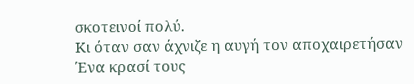σκοτεινοί πολύ.
Κι όταν σαν άχνιζε η αυγή τον αποχαιρετήσαν
Ένα κρασί τους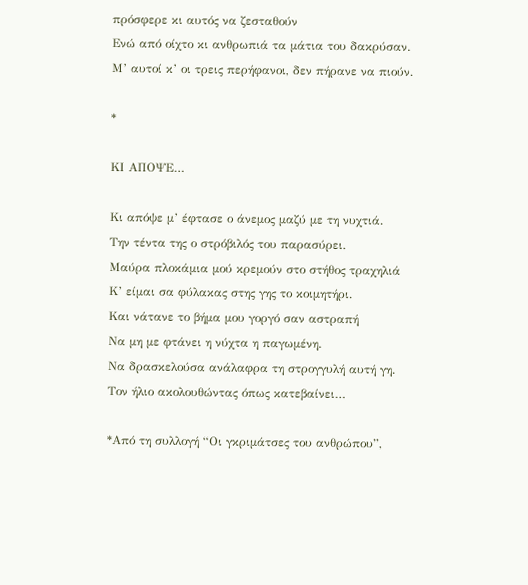πρόσφερε κι αυτός να ζεσταθούν
Ενώ από οίχτο κι ανθρωπιά τα μάτια του δακρύσαν.
Μ’ αυτοί κ’ οι τρεις περήφανοι, δεν πήρανε να πιούν.

*

ΚΙ ΑΠΟΨΕ…

Κι απόψε μ’ έφτασε ο άνεμος μαζύ με τη νυχτιά.
Την τέντα της ο στρόβιλός του παρασύρει.
Μαύρα πλοκάμια μού κρεμούν στο στήθος τραχηλιά
Κ’ είμαι σα φύλακας στης γης το κοιμητήρι.
Και νάτανε το βήμα μου γοργό σαν αστραπή
Να μη με φτάνει η νύχτα η παγωμένη.
Να δρασκελούσα ανάλαφρα τη στρογγυλή αυτή γη.
Τον ήλιο ακολουθώντας όπως κατεβαίνει…

*Από τη συλλογή “Οι γκριμάτσες του ανθρώπου”,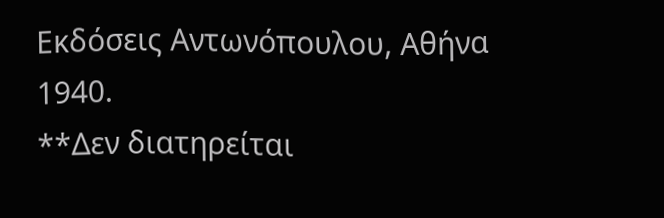Εκδόσεις Αντωνόπουλου, Αθήνα 1940.
**Δεν διατηρείται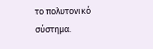το πολυτονικό σύστημα.